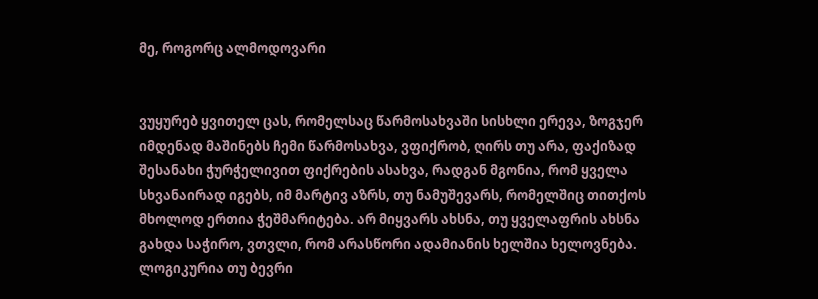მე, როგორც ალმოდოვარი


ვუყურებ ყვითელ ცას, რომელსაც წარმოსახვაში სისხლი ერევა, ზოგჯერ იმდენად მაშინებს ჩემი წარმოსახვა, ვფიქრობ, ღირს თუ არა, ფაქიზად შესანახი ჭურჭელივით ფიქრების ასახვა, რადგან მგონია, რომ ყველა სხვანაირად იგებს, იმ მარტივ აზრს, თუ ნამუშევარს, რომელშიც თითქოს მხოლოდ ერთია ჭეშმარიტება. არ მიყვარს ახსნა, თუ ყველაფრის ახსნა გახდა საჭირო, ვთვლი, რომ არასწორი ადამიანის ხელშია ხელოვნება. ლოგიკურია თუ ბევრი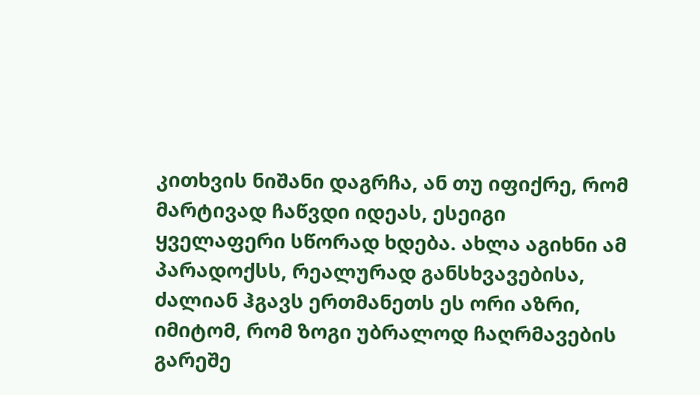კითხვის ნიშანი დაგრჩა, ან თუ იფიქრე, რომ მარტივად ჩაწვდი იდეას, ესეიგი ყველაფერი სწორად ხდება. ახლა აგიხნი ამ პარადოქსს, რეალურად განსხვავებისა, ძალიან ჰგავს ერთმანეთს ეს ორი აზრი, იმიტომ, რომ ზოგი უბრალოდ ჩაღრმავების გარეშე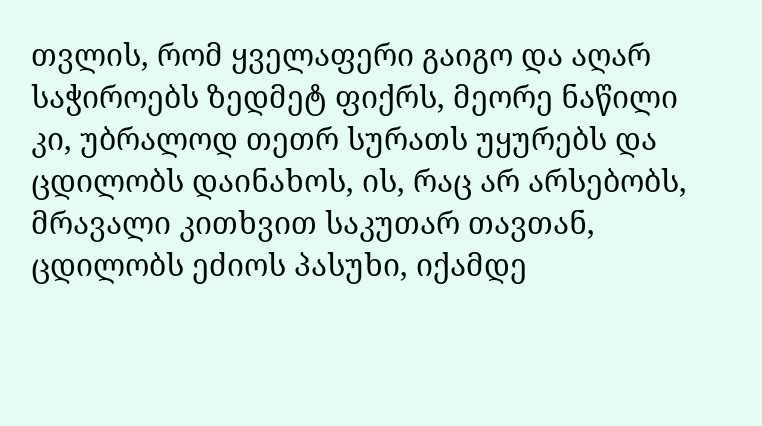თვლის, რომ ყველაფერი გაიგო და აღარ საჭიროებს ზედმეტ ფიქრს, მეორე ნაწილი კი, უბრალოდ თეთრ სურათს უყურებს და ცდილობს დაინახოს, ის, რაც არ არსებობს, მრავალი კითხვით საკუთარ თავთან, ცდილობს ეძიოს პასუხი, იქამდე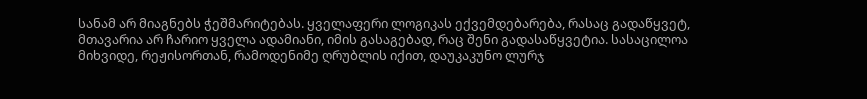სანამ არ მიაგნებს ჭეშმარიტებას. ყველაფერი ლოგიკას ექვემდებარება, რასაც გადაწყვეტ, მთავარია არ ჩარიო ყველა ადამიანი, იმის გასაგებად, რაც შენი გადასაწყვეტია. სასაცილოა მიხვიდე, რეჟისორთან, რამოდენიმე ღრუბლის იქით, დაუკაკუნო ლურჯ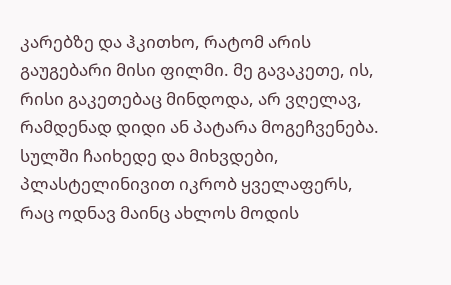კარებზე და ჰკითხო, რატომ არის გაუგებარი მისი ფილმი. მე გავაკეთე, ის, რისი გაკეთებაც მინდოდა, არ ვღელავ, რამდენად დიდი ან პატარა მოგეჩვენება. სულში ჩაიხედე და მიხვდები, პლასტელინივით იკრობ ყველაფერს, რაც ოდნავ მაინც ახლოს მოდის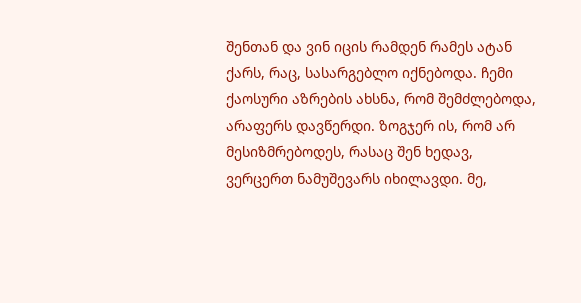შენთან და ვინ იცის რამდენ რამეს ატან ქარს, რაც, სასარგებლო იქნებოდა. ჩემი ქაოსური აზრების ახსნა, რომ შემძლებოდა, არაფერს დავწერდი. ზოგჯერ ის, რომ არ მესიზმრებოდეს, რასაც შენ ხედავ, ვერცერთ ნამუშევარს იხილავდი. მე,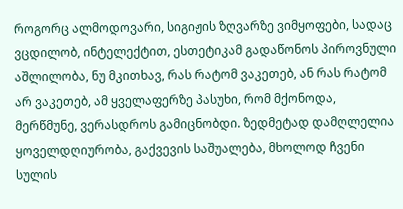როგორც ალმოდოვარი, სიგიჟის ზღვარზე ვიმყოფები, სადაც ვცდილობ, ინტელექტით, ესთეტიკამ გადაწონოს პიროვნული აშლილობა, ნუ მკითხავ, რას რატომ ვაკეთებ, ან რას რატომ არ ვაკეთებ, ამ ყველაფერზე პასუხი, რომ მქონოდა, მერწმუნე, ვერასდროს გამიცნობდი. ზედმეტად დამღლელია ყოველდღიურობა, გაქვევის საშუალება, მხოლოდ ჩვენი სულის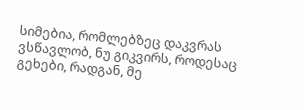სიმებია, რომლებზეც დაკვრას ვსწავლობ, ნუ გიკვირს, როდესაც გეხები, რადგან, მე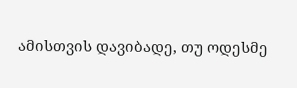ამისთვის დავიბადე, თუ ოდესმე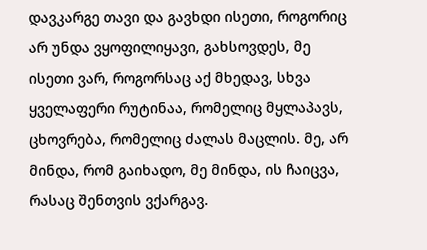დავკარგე თავი და გავხდი ისეთი, როგორიც არ უნდა ვყოფილიყავი, გახსოვდეს, მე ისეთი ვარ, როგორსაც აქ მხედავ, სხვა ყველაფერი რუტინაა, რომელიც მყლაპავს, ცხოვრება, რომელიც ძალას მაცლის. მე, არ მინდა, რომ გაიხადო, მე მინდა, ის ჩაიცვა, რასაც შენთვის ვქარგავ.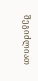შეგიძლიათ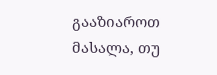გააზიაროთ მასალა, თუ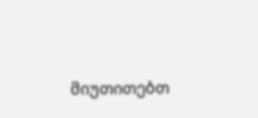მიუთითებთ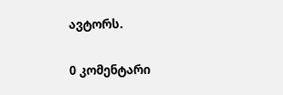ავტორს.

0 კომენტარი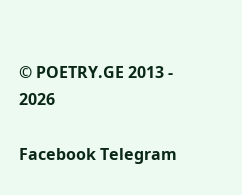© POETRY.GE 2013 - 2026

Facebook Telegram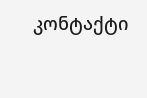კონტაქტი